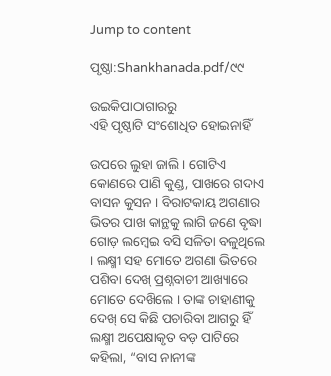Jump to content

ପୃଷ୍ଠା:Shankhanada.pdf/୯୯

ଉଇକିପାଠାଗାର‌ରୁ
ଏହି ପୃଷ୍ଠାଟି ସଂଶୋଧିତ ହୋଇନାହିଁ

ଉପରେ ଲୁହା ଜାଲି । ଗୋଟିଏ କୋଣରେ ପାଣି କୁଣ୍ଡ, ପାଖରେ ଗଦାଏ ବାସନ କୁସନ । ବିରାଟକାୟ ଅଗଣାର ଭିତର ପାଖ କାନ୍ଥକୁ ଲାଗି ଜଣେ ବୃଦ୍ଧା ଗୋଡ଼ ଲମ୍ଵେଇ ବସି ସଳିତା ବଳୁଥିଲେ । ଲକ୍ଷ୍ମୀ ସହ ମୋତେ ଅଗଣା ଭିତରେ ପଶିବା ଦେଖ୍ ପ୍ରଶ୍ନବାଚୀ ଆଖ୍ୟାରେ ମୋତେ ଦେଖ‌ିଲେ । ତାଙ୍କ ଚାହାଣୀକୁ ଦେଖ୍ ସେ କିଛି ପଚାରିବା ଆଗରୁ ହିଁ ଲକ୍ଷ୍ମୀ ଅପେକ୍ଷାକୃତ ବଡ଼ ପାଟିରେ କହିଲା, “ବାସ ନାନୀଙ୍କ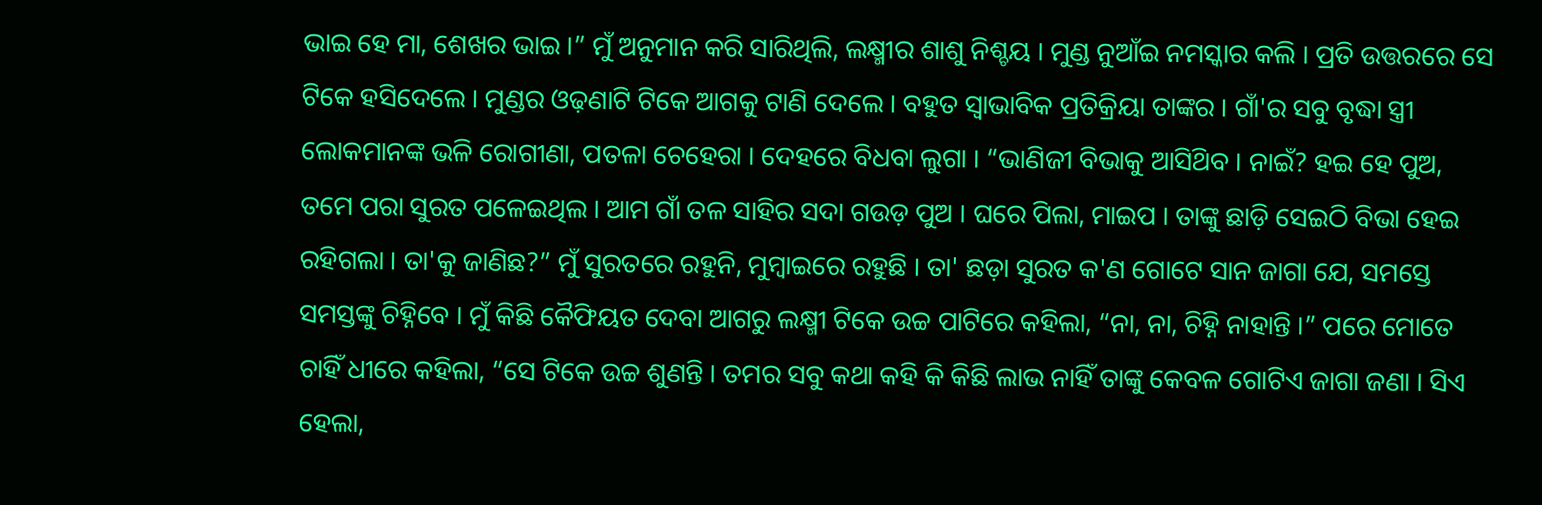ଭାଇ ହେ ମା, ଶେଖର ଭାଇ ।” ମୁଁ ଅନୁମାନ କରି ସାରିଥିଲି, ଲକ୍ଷ୍ମୀର ଶାଶୁ ନିଶ୍ଚୟ । ମୁଣ୍ଡ ନୁଆଁଇ ନମସ୍କାର କଲି । ପ୍ରତି ଉତ୍ତରରେ ସେ ଟିକେ ହସିଦେଲେ । ମୁଣ୍ଡର ଓଢ଼ଣାଟି ଟିକେ ଆଗକୁ ଟାଣି ଦେଲେ । ବହୁତ ସ୍ବାଭାବିକ ପ୍ରତିକ୍ରିୟା ତାଙ୍କର । ଗାଁ'ର ସବୁ ବୃଦ୍ଧା ସ୍ତ୍ରୀ ଲୋକମାନଙ୍କ ଭଳି ରୋଗୀଣା, ପତଳା ଚେହେରା । ଦେହରେ ବିଧବା ଲୁଗା । “ଭାଣିଜୀ ବିଭାକୁ ଆସିଥ‌ିବ । ନାଇଁ? ହଇ ହେ ପୁଅ, ତମେ ପରା ସୁରତ ପଳେଇଥିଲ । ଆମ ଗାଁ ତଳ ସାହିର ସଦା ଗଉଡ଼ ପୁଅ । ଘରେ ପିଲା, ମାଇପ । ତାଙ୍କୁ ଛାଡ଼ି ସେଇଠି ବିଭା ହେଇ ରହିଗଲା । ତା'କୁ ଜାଣିଛ?” ମୁଁ ସୁରତରେ ରହୁନି, ମୁମ୍ବାଇରେ ରହୁଛି । ତା' ଛଡ଼ା ସୁରତ କ'ଣ ଗୋଟେ ସାନ ଜାଗା ଯେ, ସମସ୍ତେ ସମସ୍ତଙ୍କୁ ଚିହ୍ନିବେ । ମୁଁ କିଛି କୈଫିୟତ ଦେବା ଆଗରୁ ଲକ୍ଷ୍ମୀ ଟିକେ ଉଚ୍ଚ ପାଟିରେ କହିଲା, “ନା, ନା, ଚିହ୍ନି ନାହାନ୍ତି ।” ପରେ ମୋତେ ଚାହିଁ ଧୀରେ କହିଲା, “ସେ ଟିକେ ଉଚ୍ଚ ଶୁଣନ୍ତି । ତମର ସବୁ କଥା କହି କି କିଛି ଲାଭ ନାହିଁ ତାଙ୍କୁ କେବଳ ଗୋଟିଏ ଜାଗା ଜଣା । ସିଏ ହେଲା,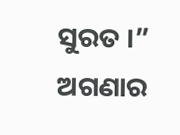ସୁରତ ।” ଅଗଣାର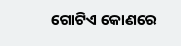ଗୋଟିଏ କୋଣରେ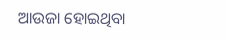ଆଉଜା ହୋଇଥିବା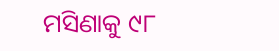ମସିଣାକୁ ୯୮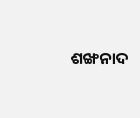ଶଙ୍ଖନାଦ